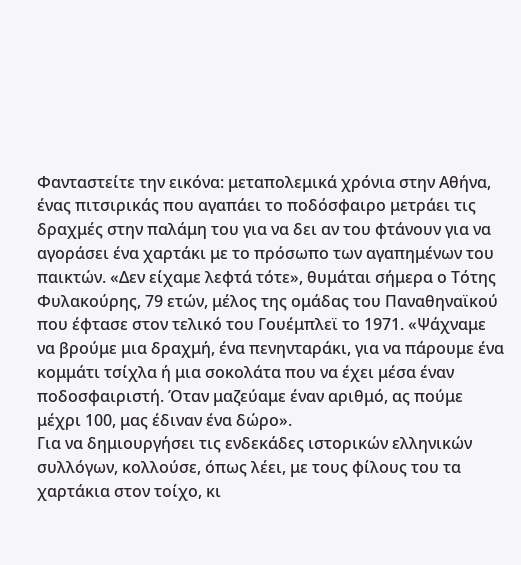Φανταστείτε την εικόνα: μεταπολεμικά χρόνια στην Αθήνα, ένας πιτσιρικάς που αγαπάει το ποδόσφαιρο μετράει τις δραχμές στην παλάμη του για να δει αν του φτάνουν για να αγοράσει ένα χαρτάκι με το πρόσωπο των αγαπημένων του παικτών. «Δεν είχαμε λεφτά τότε», θυμάται σήμερα ο Τότης Φυλακούρης, 79 ετών, μέλος της ομάδας του Παναθηναϊκού που έφτασε στον τελικό του Γουέμπλεϊ το 1971. «Ψάχναμε να βρούμε μια δραχμή, ένα πενηνταράκι, για να πάρουμε ένα κομμάτι τσίχλα ή μια σοκολάτα που να έχει μέσα έναν ποδοσφαιριστή. Όταν μαζεύαμε έναν αριθμό, ας πούμε μέχρι 100, μας έδιναν ένα δώρο».
Για να δημιουργήσει τις ενδεκάδες ιστορικών ελληνικών συλλόγων, κολλούσε, όπως λέει, με τους φίλους του τα χαρτάκια στον τοίχο, κι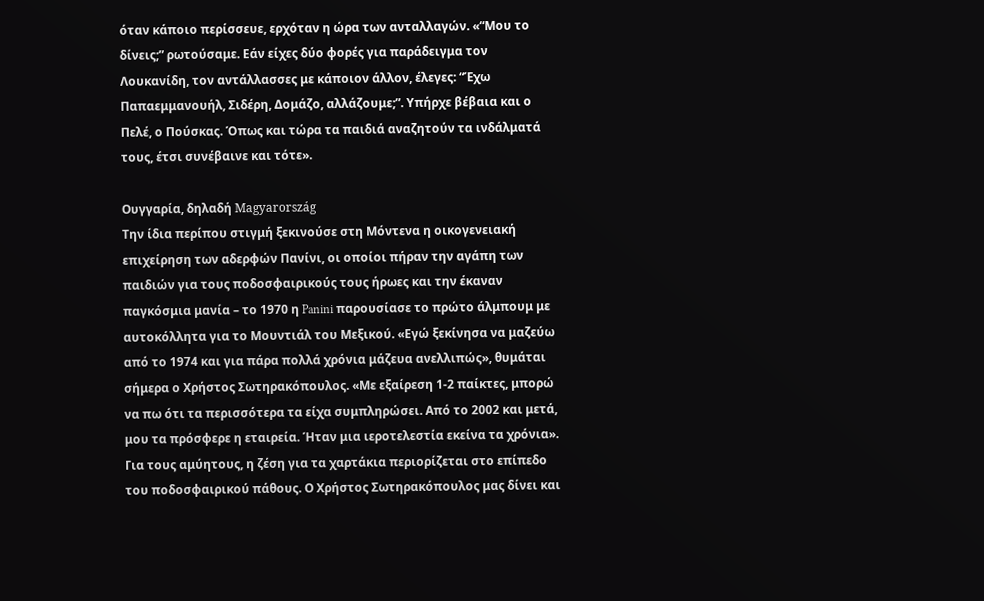όταν κάποιο περίσσευε, ερχόταν η ώρα των ανταλλαγών. «“Μου το δίνεις;” ρωτούσαμε. Εάν είχες δύο φορές για παράδειγμα τον Λουκανίδη, τον αντάλλασσες με κάποιον άλλον, έλεγες: “Έχω Παπαεμμανουήλ, Σιδέρη, Δομάζο, αλλάζουμε;”. Υπήρχε βέβαια και ο Πελέ, ο Πούσκας. Όπως και τώρα τα παιδιά αναζητούν τα ινδάλματά τους, έτσι συνέβαινε και τότε».

Ουγγαρία, δηλαδή Magyarország
Την ίδια περίπου στιγμή ξεκινούσε στη Μόντενα η οικογενειακή επιχείρηση των αδερφών Πανίνι, οι οποίοι πήραν την αγάπη των παιδιών για τους ποδοσφαιρικούς τους ήρωες και την έκαναν παγκόσμια μανία – το 1970 η Panini παρουσίασε το πρώτο άλμπουμ με αυτοκόλλητα για το Μουντιάλ του Μεξικού. «Εγώ ξεκίνησα να μαζεύω από το 1974 και για πάρα πολλά χρόνια μάζευα ανελλιπώς», θυμάται σήμερα ο Χρήστος Σωτηρακόπουλος. «Με εξαίρεση 1-2 παίκτες, μπορώ να πω ότι τα περισσότερα τα είχα συμπληρώσει. Από το 2002 και μετά, μου τα πρόσφερε η εταιρεία. Ήταν μια ιεροτελεστία εκείνα τα χρόνια».
Για τους αμύητους, η ζέση για τα χαρτάκια περιορίζεται στο επίπεδο του ποδοσφαιρικού πάθους. Ο Χρήστος Σωτηρακόπουλος μας δίνει και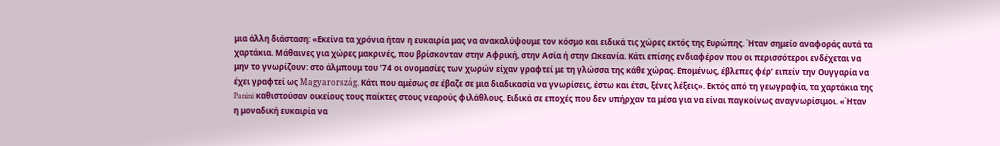μια άλλη διάσταση: «Εκείνα τα χρόνια ήταν η ευκαιρία μας να ανακαλύψουμε τον κόσμο και ειδικά τις χώρες εκτός της Ευρώπης. Ήταν σημείο αναφοράς αυτά τα χαρτάκια. Μάθαινες για χώρες μακρινές, που βρίσκονταν στην Αφρική, στην Ασία ή στην Ωκεανία. Κάτι επίσης ενδιαφέρον που οι περισσότεροι ενδέχεται να μην το γνωρίζουν: στο άλμπουμ του ’74 οι ονομασίες των χωρών είχαν γραφτεί με τη γλώσσα της κάθε χώρας. Επομένως, έβλεπες φέρ’ ειπείν την Ουγγαρία να έχει γραφτεί ως Magyarország. Κάτι που αμέσως σε έβαζε σε μια διαδικασία να γνωρίσεις, έστω και έτσι, ξένες λέξεις». Εκτός από τη γεωγραφία, τα χαρτάκια της Panini καθιστούσαν οικείους τους παίκτες στους νεαρούς φιλάθλους. Ειδικά σε εποχές που δεν υπήρχαν τα μέσα για να είναι παγκοίνως αναγνωρίσιμοι. «Ήταν η μοναδική ευκαιρία να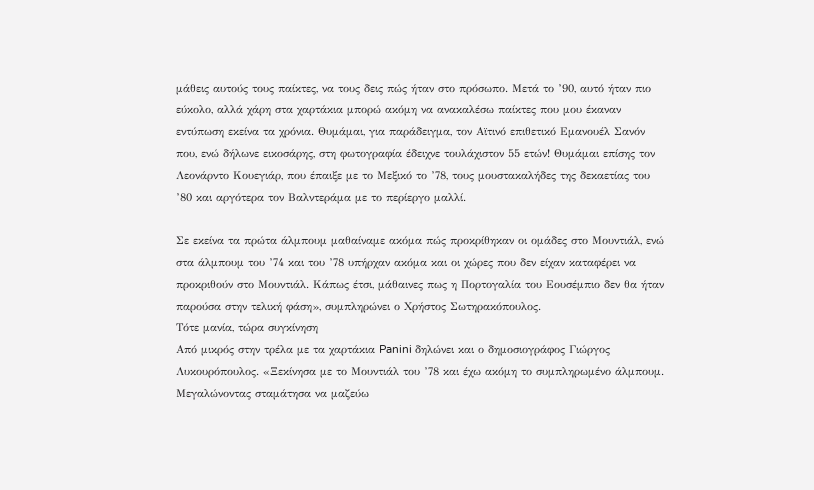μάθεις αυτούς τους παίκτες, να τους δεις πώς ήταν στο πρόσωπο. Μετά το ’90, αυτό ήταν πιο εύκολο, αλλά χάρη στα χαρτάκια μπορώ ακόμη να ανακαλέσω παίκτες που μου έκαναν εντύπωση εκείνα τα χρόνια. Θυμάμαι, για παράδειγμα, τον Αϊτινό επιθετικό Εμανουέλ Σανόν που, ενώ δήλωνε εικοσάρης, στη φωτογραφία έδειχνε τουλάχιστον 55 ετών! Θυμάμαι επίσης τον Λεονάρντο Κουεγιάρ, που έπαιξε με το Μεξικό το ’78, τους μουστακαλήδες της δεκαετίας του ’80 και αργότερα τον Βαλντεράμα με το περίεργο μαλλί.

Σε εκείνα τα πρώτα άλμπουμ μαθαίναμε ακόμα πώς προκρίθηκαν οι ομάδες στο Μουντιάλ, ενώ στα άλμπουμ του ’74 και του ’78 υπήρχαν ακόμα και οι χώρες που δεν είχαν καταφέρει να προκριθούν στο Μουντιάλ. Κάπως έτσι, μάθαινες πως η Πορτογαλία του Εουσέμπιο δεν θα ήταν παρούσα στην τελική φάση», συμπληρώνει ο Χρήστος Σωτηρακόπουλος.
Τότε μανία, τώρα συγκίνηση
Από μικρός στην τρέλα με τα χαρτάκια Panini δηλώνει και ο δημοσιογράφος Γιώργος Λυκουρόπουλος. «Ξεκίνησα με το Μουντιάλ του ’78 και έχω ακόμη το συμπληρωμένο άλμπουμ. Μεγαλώνοντας σταμάτησα να μαζεύω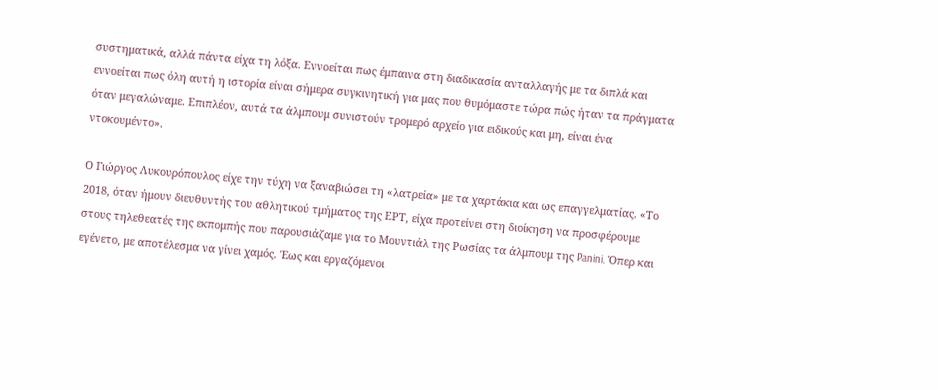συστηματικά, αλλά πάντα είχα τη λόξα. Εννοείται πως έμπαινα στη διαδικασία ανταλλαγής με τα διπλά και εννοείται πως όλη αυτή η ιστορία είναι σήμερα συγκινητική για μας που θυμόμαστε τώρα πώς ήταν τα πράγματα όταν μεγαλώναμε. Επιπλέον, αυτά τα άλμπουμ συνιστούν τρομερό αρχείο για ειδικούς και μη, είναι ένα ντοκουμέντο».

Ο Γιώργος Λυκουρόπουλος είχε την τύχη να ξαναβιώσει τη «λατρεία» με τα χαρτάκια και ως επαγγελματίας. «Το 2018, όταν ήμουν διευθυντής του αθλητικού τμήματος της ΕΡΤ, είχα προτείνει στη διοίκηση να προσφέρουμε στους τηλεθεατές της εκπομπής που παρουσιάζαμε για το Μουντιάλ της Ρωσίας τα άλμπουμ της Panini. Όπερ και εγένετο, με αποτέλεσμα να γίνει χαμός. Έως και εργαζόμενοι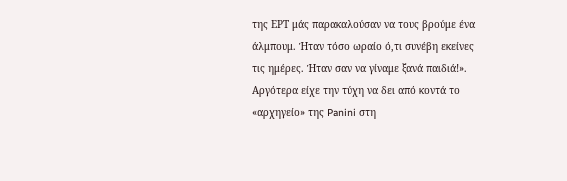της ΕΡΤ μάς παρακαλούσαν να τους βρούμε ένα άλμπουμ. Ήταν τόσο ωραίο ό,τι συνέβη εκείνες τις ημέρες. Ήταν σαν να γίναμε ξανά παιδιά!». Αργότερα είχε την τύχη να δει από κοντά το «αρχηγείο» της Panini στη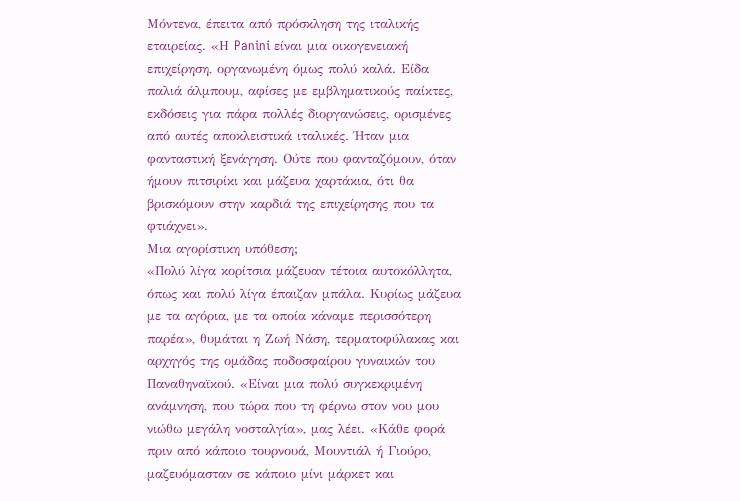Μόντενα, έπειτα από πρόσκληση της ιταλικής εταιρείας. «Η Panini είναι μια οικογενειακή επιχείρηση, οργανωμένη όμως πολύ καλά. Είδα παλιά άλμπουμ, αφίσες με εμβληματικούς παίκτες, εκδόσεις για πάρα πολλές διοργανώσεις, ορισμένες από αυτές αποκλειστικά ιταλικές. Ήταν μια φανταστική ξενάγηση. Ούτε που φανταζόμουν, όταν ήμουν πιτσιρίκι και μάζευα χαρτάκια, ότι θα βρισκόμουν στην καρδιά της επιχείρησης που τα φτιάχνει».
Μια αγορίστικη υπόθεση;
«Πολύ λίγα κορίτσια μάζευαν τέτοια αυτοκόλλητα, όπως και πολύ λίγα έπαιζαν μπάλα. Κυρίως μάζευα με τα αγόρια, με τα οποία κάναμε περισσότερη παρέα», θυμάται η Ζωή Νάση, τερματοφύλακας και αρχηγός της ομάδας ποδοσφαίρου γυναικών του Παναθηναϊκού. «Είναι μια πολύ συγκεκριμένη ανάμνηση, που τώρα που τη φέρνω στον νου μου νιώθω μεγάλη νοσταλγία», μας λέει. «Κάθε φορά πριν από κάποιο τουρνουά, Μουντιάλ ή Γιούρο, μαζευόμασταν σε κάποιο μίνι μάρκετ και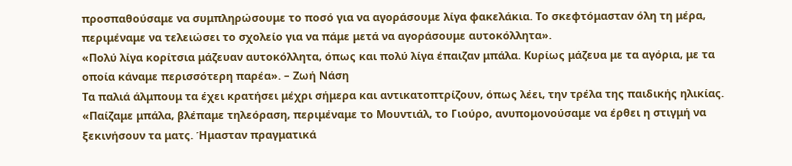προσπαθούσαμε να συμπληρώσουμε το ποσό για να αγοράσουμε λίγα φακελάκια. Το σκεφτόμασταν όλη τη μέρα, περιμέναμε να τελειώσει το σχολείο για να πάμε μετά να αγοράσουμε αυτοκόλλητα».
«Πολύ λίγα κορίτσια μάζευαν αυτοκόλλητα, όπως και πολύ λίγα έπαιζαν μπάλα. Κυρίως μάζευα με τα αγόρια, με τα οποία κάναμε περισσότερη παρέα». – Ζωή Νάση
Τα παλιά άλμπουμ τα έχει κρατήσει μέχρι σήμερα και αντικατοπτρίζουν, όπως λέει, την τρέλα της παιδικής ηλικίας. «Παίζαμε μπάλα, βλέπαμε τηλεόραση, περιμέναμε το Μουντιάλ, το Γιούρο, ανυπομονούσαμε να έρθει η στιγμή να ξεκινήσουν τα ματς. Ήμασταν πραγματικά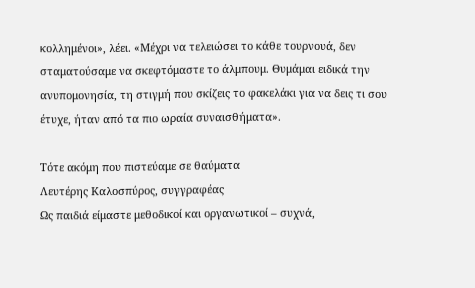κολλημένοι», λέει. «Μέχρι να τελειώσει το κάθε τουρνουά, δεν σταματούσαμε να σκεφτόμαστε το άλμπουμ. Θυμάμαι ειδικά την ανυπομονησία, τη στιγμή που σκίζεις το φακελάκι για να δεις τι σου έτυχε, ήταν από τα πιο ωραία συναισθήματα».

Τότε ακόμη που πιστεύαμε σε θαύματα
Λευτέρης Καλοσπύρος, συγγραφέας
Ως παιδιά είμαστε μεθοδικοί και οργανωτικοί – συχνά,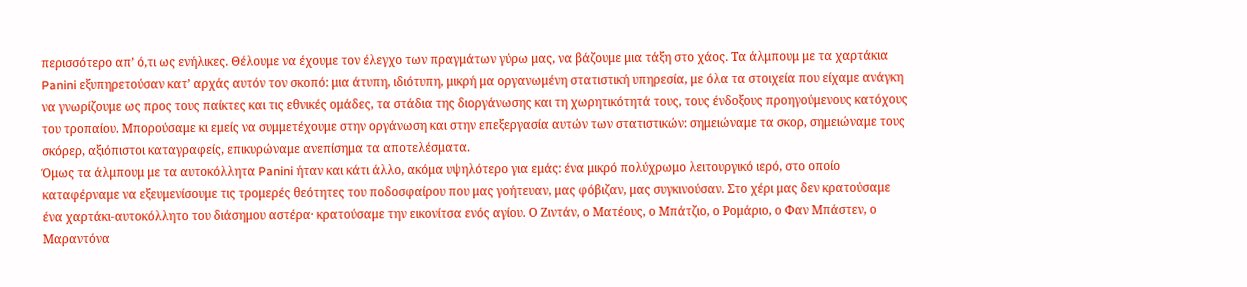περισσότερο απ’ ό,τι ως ενήλικες. Θέλουμε να έχουμε τον έλεγχο των πραγμάτων γύρω μας, να βάζουμε μια τάξη στο χάος. Τα άλμπουμ με τα χαρτάκια Panini εξυπηρετούσαν κατ’ αρχάς αυτόν τον σκοπό: μια άτυπη, ιδιότυπη, μικρή μα οργανωμένη στατιστική υπηρεσία, με όλα τα στοιχεία που είχαμε ανάγκη να γνωρίζουμε ως προς τους παίκτες και τις εθνικές ομάδες, τα στάδια της διοργάνωσης και τη χωρητικότητά τους, τους ένδοξους προηγούμενους κατόχους του τροπαίου. Μπορούσαμε κι εμείς να συμμετέχουμε στην οργάνωση και στην επεξεργασία αυτών των στατιστικών: σημειώναμε τα σκορ, σημειώναμε τους σκόρερ, αξιόπιστοι καταγραφείς, επικυρώναμε ανεπίσημα τα αποτελέσματα.
Όμως τα άλμπουμ με τα αυτοκόλλητα Panini ήταν και κάτι άλλο, ακόμα υψηλότερο για εμάς: ένα μικρό πολύχρωμο λειτουργικό ιερό, στο οποίο καταφέρναμε να εξευμενίσουμε τις τρομερές θεότητες του ποδοσφαίρου που μας γοήτευαν, μας φόβιζαν, μας συγκινούσαν. Στο χέρι μας δεν κρατούσαμε ένα χαρτάκι-αυτοκόλλητο του διάσημου αστέρα· κρατούσαμε την εικονίτσα ενός αγίου. Ο Ζιντάν, ο Ματέους, ο Μπάτζιο, ο Ρομάριο, ο Φαν Μπάστεν, ο Μαραντόνα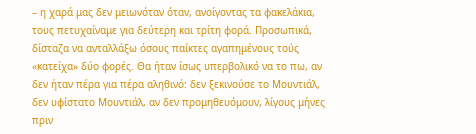– η χαρά μας δεν μειωνόταν όταν, ανοίγοντας τα φακελάκια, τους πετυχαίναμε για δεύτερη και τρίτη φορά. Προσωπικά, δίσταζα να ανταλλάξω όσους παίκτες αγαπημένους τούς «κατείχα» δύο φορές. Θα ήταν ίσως υπερβολικό να το πω, αν δεν ήταν πέρα για πέρα αληθινό: δεν ξεκινούσε το Μουντιάλ, δεν υφίστατο Μουντιάλ, αν δεν προμηθευόμουν, λίγους μήνες πριν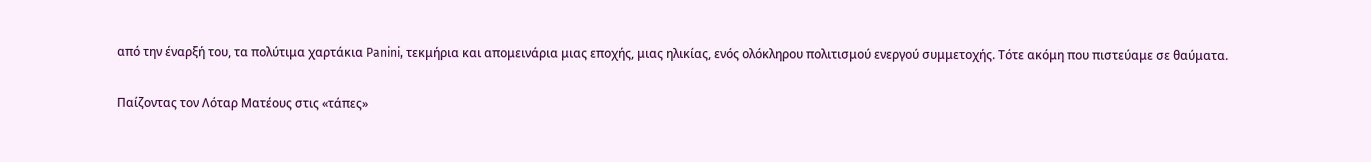από την έναρξή του, τα πολύτιμα χαρτάκια Panini, τεκμήρια και απομεινάρια μιας εποχής, μιας ηλικίας, ενός ολόκληρου πολιτισμού ενεργού συμμετοχής. Τότε ακόμη που πιστεύαμε σε θαύματα.

Παίζοντας τον Λόταρ Ματέους στις «τάπες»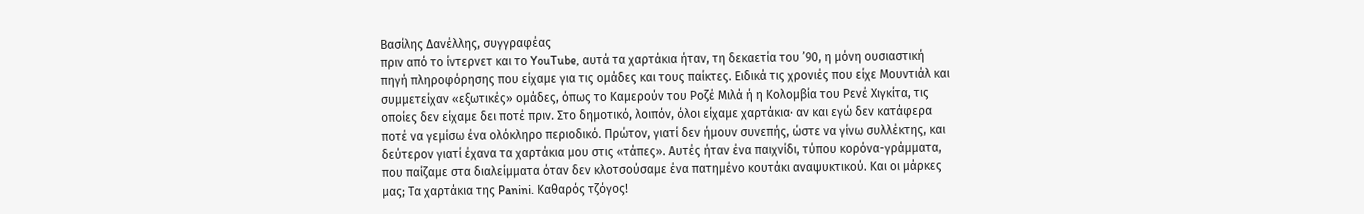Βασίλης Δανέλλης, συγγραφέας
πριν από το ίντερνετ και το YouTube, αυτά τα χαρτάκια ήταν, τη δεκαετία του ’90, η μόνη ουσιαστική πηγή πληροφόρησης που είχαμε για τις ομάδες και τους παίκτες. Ειδικά τις χρονιές που είχε Μουντιάλ και συμμετείχαν «εξωτικές» ομάδες, όπως το Καμερούν του Ροζέ Μιλά ή η Κολομβία του Ρενέ Χιγκίτα, τις οποίες δεν είχαμε δει ποτέ πριν. Στο δημοτικό, λοιπόν, όλοι είχαμε χαρτάκια· αν και εγώ δεν κατάφερα ποτέ να γεμίσω ένα ολόκληρο περιοδικό. Πρώτον, γιατί δεν ήμουν συνεπής, ώστε να γίνω συλλέκτης, και δεύτερον γιατί έχανα τα χαρτάκια μου στις «τάπες». Αυτές ήταν ένα παιχνίδι, τύπου κορόνα-γράμματα, που παίζαμε στα διαλείμματα όταν δεν κλοτσούσαμε ένα πατημένο κουτάκι αναψυκτικού. Και οι μάρκες μας; Τα χαρτάκια της Panini. Καθαρός τζόγος!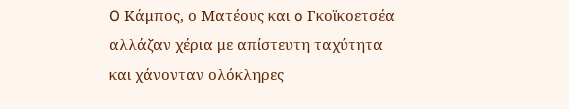O Κάμπος, ο Ματέους και o Γκοϊκοετσέα αλλάζαν χέρια με απίστευτη ταχύτητα και χάνονταν ολόκληρες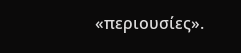«περιουσίες».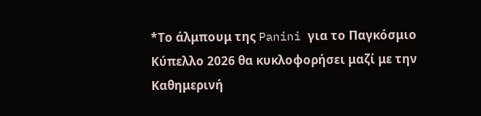*Το άλμπουμ της Panini για το Παγκόσμιο Κύπελλο 2026 θα κυκλοφορήσει μαζί με την Καθημερινή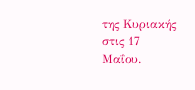της Κυριακής στις 17 Μαΐου.